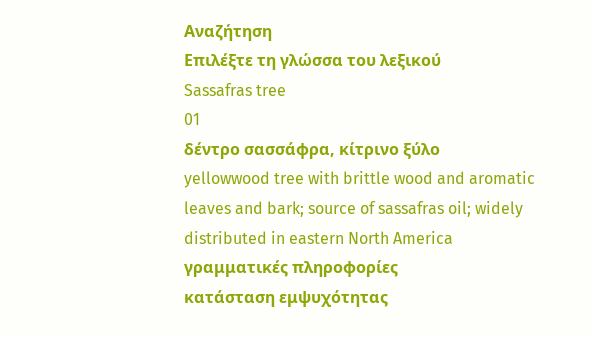Αναζήτηση
Επιλέξτε τη γλώσσα του λεξικού
Sassafras tree
01
δέντρο σασσάφρα, κίτρινο ξύλο
yellowwood tree with brittle wood and aromatic leaves and bark; source of sassafras oil; widely distributed in eastern North America
γραμματικές πληροφορίες
κατάσταση εμψυχότητας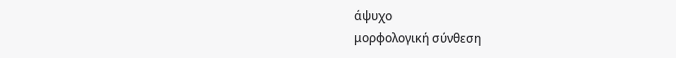άψυχο
μορφολογική σύνθεση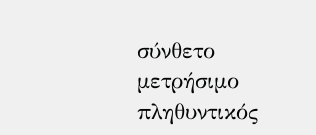σύνθετο
μετρήσιμο
πληθυντικός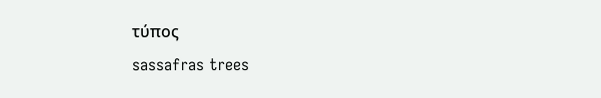τύπος
sassafras trees